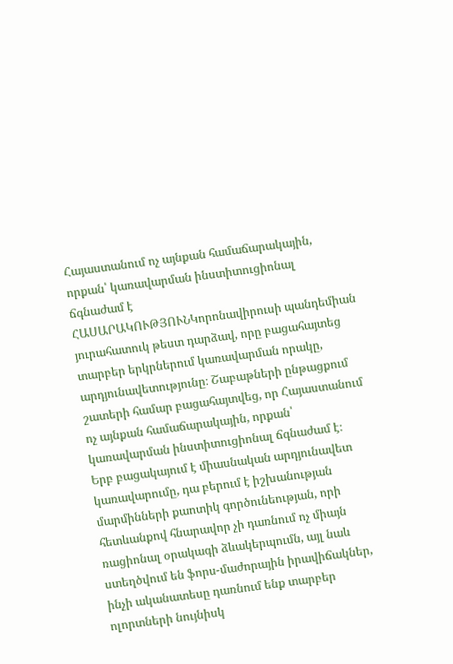Հայաստանում ոչ այնքան համաճարակային, որքան՝ կառավարման ինստիտուցիոնալ ճգնաժամ է
ՀԱՍԱՐԱԿՈՒԹՅՈՒՆԿորոնավիրուսի պանդեմիան յուրահատուկ թեստ դարձավ, որը բացահայտեց տարբեր երկրներում կառավարման որակը, արդյունավետությունը։ Շաբաթների ընթացքում շատերի համար բացահայտվեց, որ Հայաստանում ոչ այնքան համաճարակային, որքան՝ կառավարման ինստիտուցիոնալ ճգնաժամ է։
Երբ բացակայում է միասնական արդյունավետ կառավարումը, դա բերում է իշխանության մարմինների քաոտիկ գործունեության, որի հետևանքով հնարավոր չի դառնում ոչ միայն ռացիոնալ օրակագի ձևակերպումն, այլ նաև ստեղծվում են ֆորս-մաժորային իրավիճակներ, ինչի ականատեսը դառնում ենք տարբեր ոլորտների նույնիսկ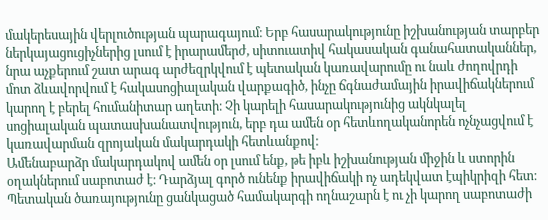մակերեսային վերլուծության պարագայում։ Երբ հասարակությունը իշխանության տարբեր ներկայացուցիչներից լսում է իրարամերժ, սիտուատիվ հակասական գանահատականներ, նրա աչքերում շատ արագ արժեզրկվում է պետական կառավարումը ու նաև ժողովրդի մոտ ձևավորվում է հակասոցիալական վարքագիծ, ինչը ճգնաժամային իրավիճակներում կարող է բերել հումանիտար աղետի։ Չի կարելի հասարակությունից ակնկալել սոցիալական պատասխանատվություն, երբ դա ամեն օր հետևողականորեն ոչնչացվում է կառավարման զրոյական մակարդակի հետևանքով։
Ամենաբարձր մակարդակով ամեն օր լսում ենք, թե իբև իշխանության միջին և ստորին օղակներում սաբոտաժ է։ Դարձյալ գործ ունենք իրավիճակի ոչ ադեկվատ էպիկրիզի հետ։ Պետական ծառայությունը ցանկացած համակարգի ողնաշարն է ու չի կարող սաբոտաժի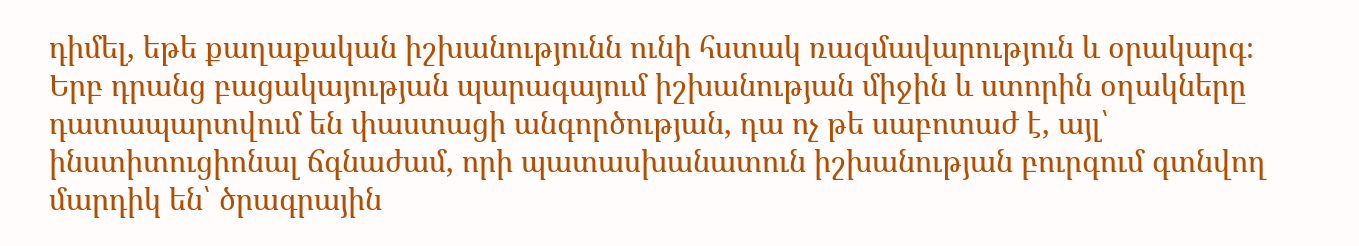դիմել, եթե քաղաքական իշխանությունն ունի հստակ ռազմավարություն և օրակարգ։ Երբ դրանց բացակայության պարագայում իշխանության միջին և ստորին օղակները դատապարտվում են փաստացի անգործության, դա ոչ թե սաբոտաժ է, այլ՝ ինստիտուցիոնալ ճգնաժամ, որի պատասխանատուն իշխանության բուրգում գտնվող մարդիկ են՝ ծրագրային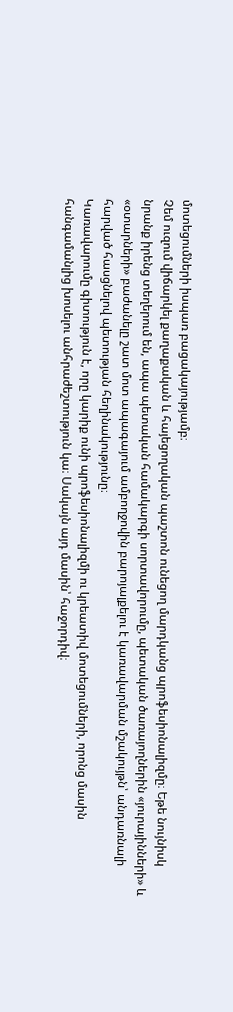մոտեցումների իսպառ բացակայությամբ։
Չեմ ուզում վիճարկել քաղաքական և հայեցողական պաշտոն ունեցող մարդկանց պրոֆեսիոնալիզմը։ Եթե նույնիսկ նրանք իրենց տեղերում են, ապա պետական համակարգի սորտավորումը, պետական ծառայողներին «յուրայինների» և «օտարների» բաժանելը շատ մոտ ապագայում ամբողջովին բարոյալքելու է կառավարման մշակույթն՝ անդառնալի հարված հասցնելով պետության հեղինակությունը։
Կառավարումը գիտություն է, որը կարիք ունի պրոֆեսիոնալիզմի ու կրեատիվ մոտեցումների, որոնց մասին հանգամանլից խոսելու անհրաժեշտություն կա։ Սակայն այդ մասին՝ հաջորդիվ։